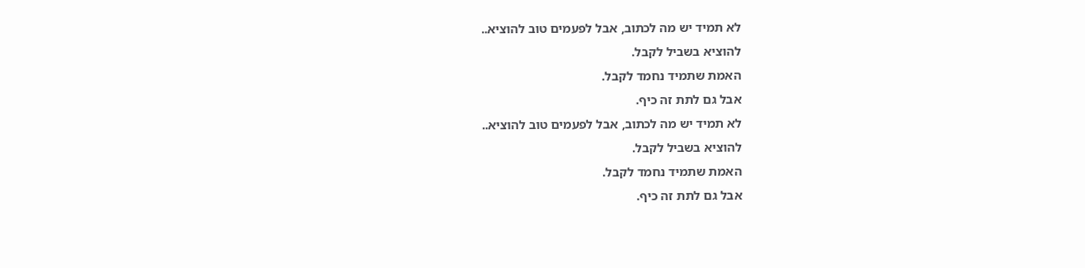לא תמיד יש מה לכתוב, אבל לפעמים טוב להוציא..
להוציא בשביל לקבל.
האמת שתמיד נחמד לקבל.
אבל גם לתת זה כיף.
לא תמיד יש מה לכתוב, אבל לפעמים טוב להוציא..
להוציא בשביל לקבל.
האמת שתמיד נחמד לקבל.
אבל גם לתת זה כיף.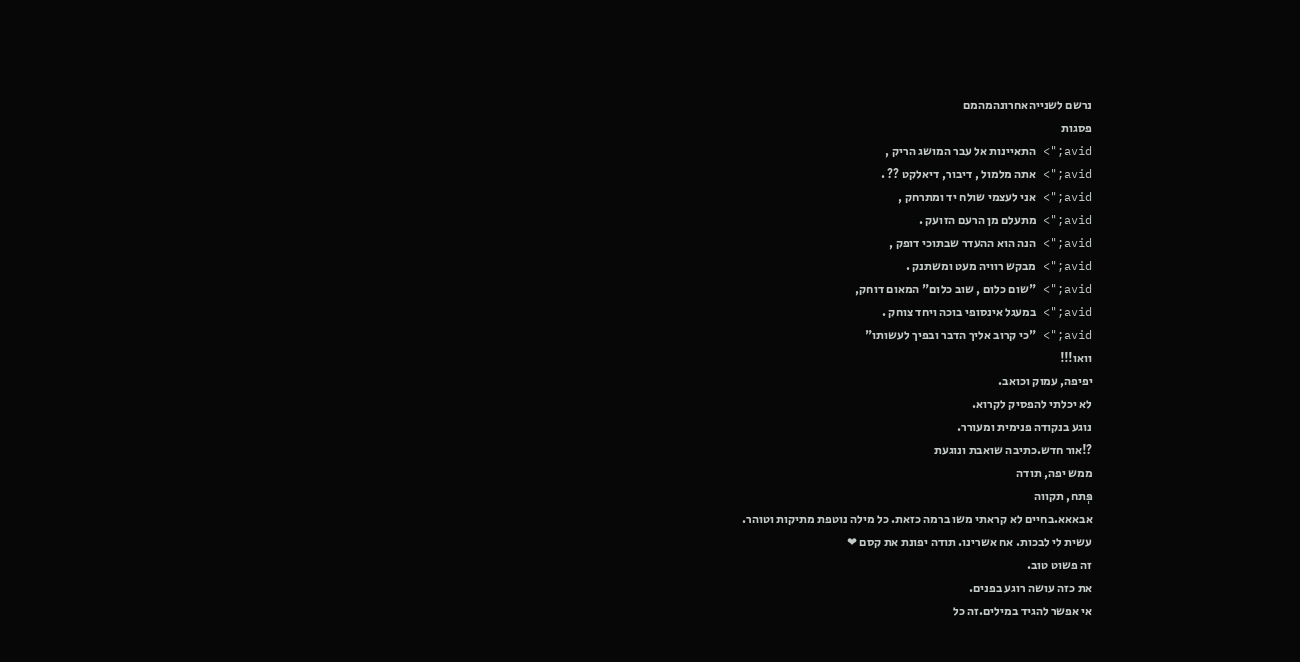נרשם לשנייהאחרונהמהמם
פסגות
avid;"> התאיינות אל עבר המושג הריק ,
avid;"> אתה מלמול , דיבור, דיאלקט ?? .
avid;"> אני לעצמי שולח יד ומתרחק ,
avid;"> מתעלם מן הרעם הזועק .
avid;"> הנה הוא ההעדר שבתוכי דופק ,
avid;"> מבקש רוויה מעט ומשתנק .
avid;"> "שום כלום , שוב כלום" המאום דוחק,
avid;"> במעגל אינסופי בוכה ויחד צוחק .
avid;"> "כי קרוב אליך הדבר ובפיך לעשותו"
וואו!!!
יפיפה, עמוק וכואב.
לא יכלתי להפסיק לקרוא.
נוגע בנקודה פנימית ומעורר.
?!אור חדש.כתיבה שואבת ונוגעת
ממש יפה, תודה
פְּתח, תקווה
אבאאא.בחיים לא קראתי משו ברמה כזאת. כל מילה נוטפת מתיקות וטוהר.
עשית לי לבכות. אח אשרינו. תודה יפונת את קסם ❤
זה פשוט טוב.
את כזה עושה רוגע בפנים.
אי אפשר להגיד במילים.זה כל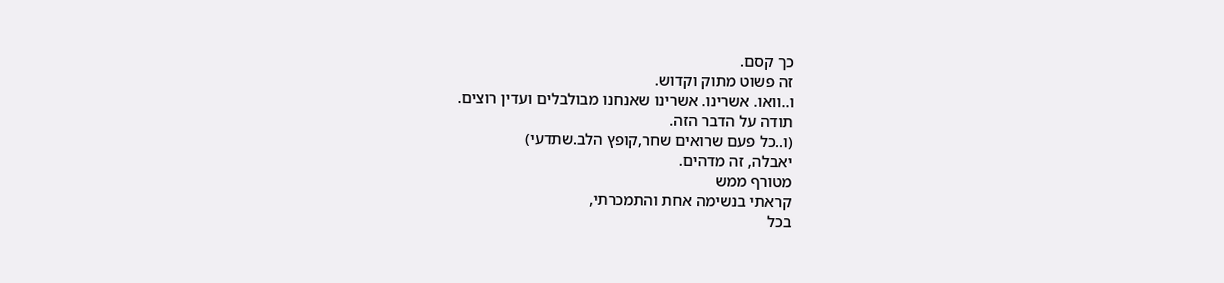כך קסם.
זה פשוט מתוק וקדוש.
ו..וואו. אשרינו. אשרינו שאנחנו מבולבלים ועדין רוצים.
תודה על הדבר הזה.
(ו..כל פעם שרואים שחר,קופץ הלב.שתדעי)
יאבלה, זה מדהים.
מטורף ממש
קראתי בנשימה אחת והתמכרתי,
בכל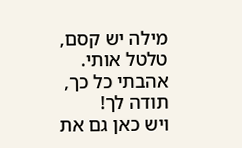מילה יש קסם, טלטל אותי.
אהבתי כל כך,
תודה לך!
ויש כאן גם את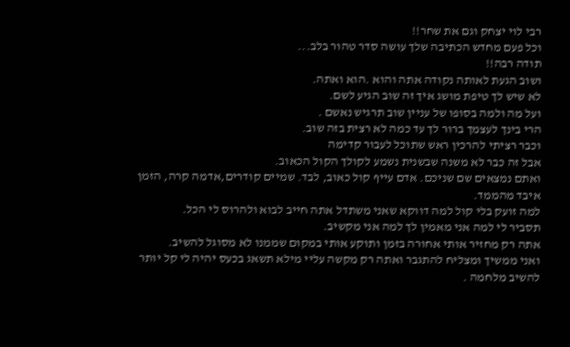רבי לוי יצחק וגם את שחר!!
וכל פעם מחדש הכתיבה שלך עושה סדר טהור בלב...
תודה רבה!!
ושוב הגעת לאותה נקודה אתה והוא .הוא ואתה.
לא שיש לך טיפת מושג איך זה שוב הגיע לשם.
ועל מה ולמה בסופו של עניין שוב תרגיש נאשם .
הרי בינך לעצמך ברור לך עד כמה לא רצית בזה שוב.
וכבר רציתי להרכין ראש שתוכל לעבור קדימה
אבל זה כבר לא משנה שבשנית נשמע לקולך הקול הכאוב.
ואתם נמצאים שם שניכם. אדם עייף קול כאוב, לבד. שמיים קודרים,אדמה קרה, הזמן איבד מהממד.
למה זועק בלי קול למה דווקא שאני משתדל אתה חייב לבוא ולהרוס לי הכל.
תסביר לי למה אני מאמין לך למה אני מקשיב.
אתה רק מחזיר אותי אחורה בזמן ותוקע אותי במקום שממנו לא מסוגל להשיב.
ואני ממשיך ומצליח להתגבר ואתה רק מקשה עליי מילא תשאג בכעס יהיה לי קל יותר להשיב מלחמה .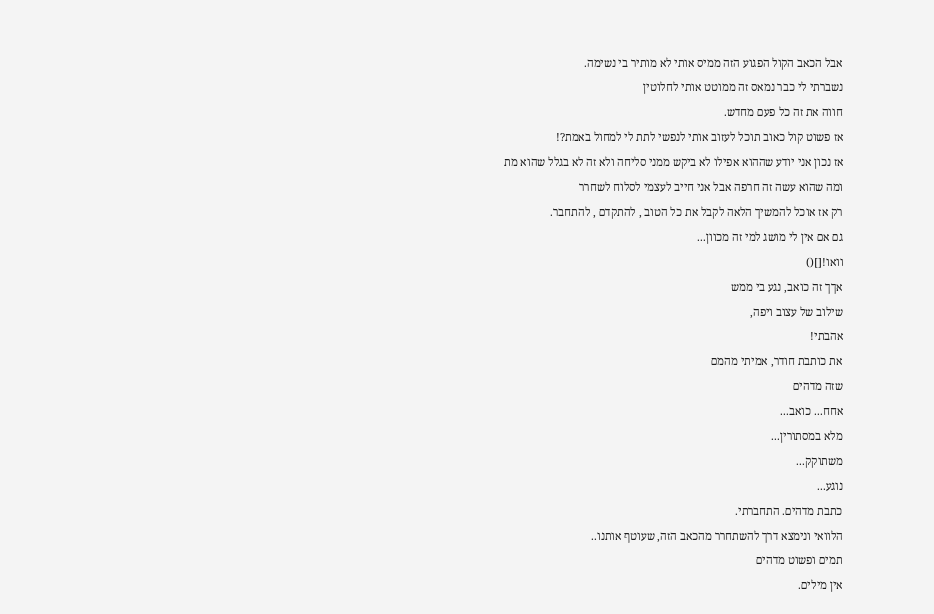אבל הכאב הקול הפגוע הזה ממיס אותי לא מותיר בי נשימה.
נשברתי לי כבר נמאס זה ממוטט אותי לחלוטין
חווה את זה כל פעם מחדש.
אז פשוט קול כאוב תוכל לעזוב אותי לנפשי לתת לי למחול באמת?!
אז נכון אני יודע שההוא אפילו לא ביקש ממני סליחה ולא זה לא בגלל שהוא מת
ומה שהוא עשה זה חרפה אבל אני חייב לעצמי לסלוח לשחרר
רק אז אוכל להמשיך הלאה לקבל את כל הטוב , להתקדם , להתחבר.
גם אם אין לי מושג למי זה מכוון...
וואו![]()
אךך זה כואב, נגע בי ממש
שילוב של עצוב ויפה,
אהבתי!
את כותבת חודר, אמיתי מהמם
שזה מדהים
אחח... כואב...
מלא במסתורין...
משתוקק...
נוגע...
כתבת מדהים. התחברתי.
הלוואי ונימצא דרך להשתחרר מהכאב הזה, שעוטף אותנו..
תמים ופשוט מדהים
אין מילים.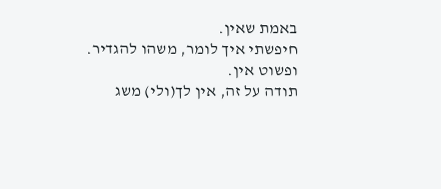באמת שאין.
חיפשתי איך לומר, משהו להגדיר.
ופשוט אין.
תודה על זה, אין לך(ולי) משג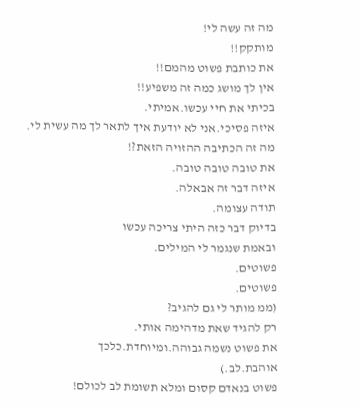מה זה עשה לי!
מותקק!!
את כותבת פשוט מהמם!!
אין לך מושג כמה זה משפיע!!
בכיתי את חיי עכשו.אמיתי.
איזה פסיכי.אני לא יודעת איך לתאר לך מה עשית לי.
מה זה הכתיבה ההזויה הזאת?!
את טובה טובה טובה.
איזה דבר זה אבאלה.
תודה עצומה.
בדיוק דבר כזה היתי צריכה עכשו
ובאמת שנגמר לי המילים.
פשוטים.
פשוטים.
(ממ מותר לי גם להגיב?
רק להגיד שאת מדהימה אותי.
את פשוט נשמה גבוהה.ומיוחדת.כלכך
אוהבת.לב.)
פשוט בנאדם קסום ומלא תשומת לב לכולם!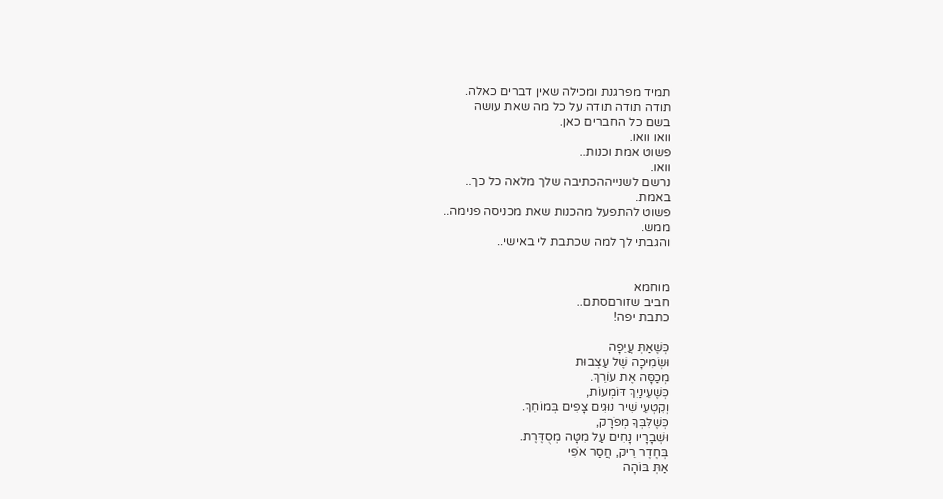תמיד מפרגנת ומכילה שאין דברים כאלה.
תודה תודה תודה על כל מה שאת עושה
בשם כל החברים כאן.
וואו וואו.
פשוט אמת וכנות..
וואו.
נרשם לשנייההכתיבה שלך מלאה כל כך..
באמת.
פשוט להתפעל מהכנות שאת מכניסה פנימה..
ממש.
והגבתי לך למה שכתבת לי באישי..


מוחמא
חביב שזורםסתם..
כתבת יפה!

כְּשֶׁאַתְּ עֲיֵפָה
וּשְׂמִיכָה שֶׁל עַצְבוּת
מְכַסָּה אֶת עוֹרֵךְ.
כְּשֶׁעֵינַיִךְ דּוֹמְעוֹת,
וְקִטְעֵי שִׁיר נוּגִים צָפִים בְּמוֹחֵךְ.
כְּשֶׁלִּבְּךָ מְפֹרָק,
וּשְׁבָרָיו נָחִים עַל מִטָּה מְסֻדֶּרֶת.
בְּחֶדֶר רֵיק, חֲסַר אֹפִי
אַתְּ בּוֹהָה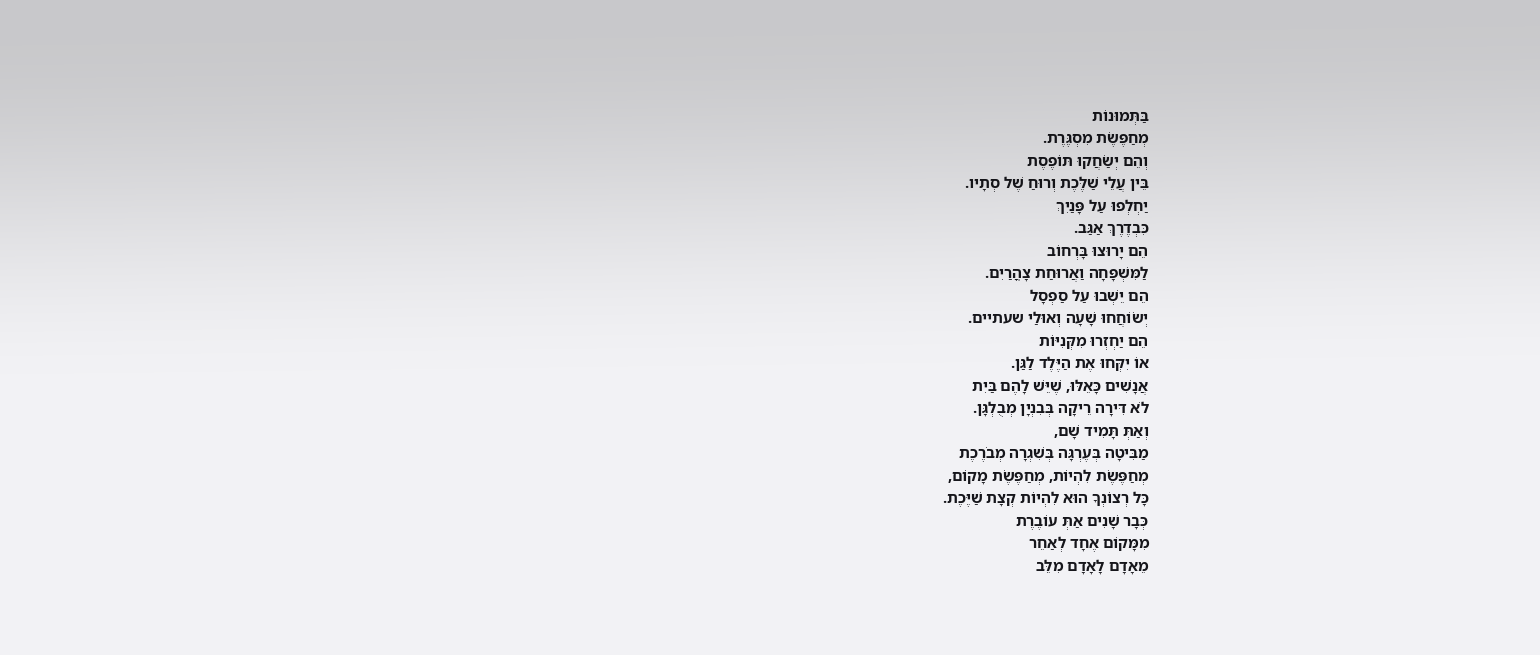בַּתְּמוּנוֹת
מְחַפֶּשֶׂת מִסְגֶּרֶת.
וְהֵם יְשַׂחֲקוּ תּוֹפֶסֶת
בֵּין עֲלֵי שַׁלֶּכֶת וְרוּחַ שֶׁל סְתָיו.
יַחְלְפוּ עַל פָּנַיִךְ
כִּבְדֶרֶךְ אַגַּב.
הֵם יָרוּצוּ בָּרְחוֹב
לַמִּשְׁפָּחָה וַאֲרוּחַת צָהֳרַיִם.
הֵם יֵשְׁבוּ עַל סַפְסָל
יְשׂוֹחֲחוּ שָׁעָה וְאוּלַי שעתיים.
הֵם יַחְזְרוּ מִקְּנִיּוֹת
אוֹ יִקְּחוּ אֶת הַיֶּלֶד לַגַּן.
אֲנָשִׁים כָּאֵלּוּ, שֶׁיֵּשׁ לָהֶם בַּיִת
לֹא דִּירָה רֵיקָה בְּבִנְיָן מְבֻלְגָּן.
וְאַתְּ תָּמִיד שָׁם,
מַבִּיטָה בְּעֶרְגָּה בְּשִׁגְרָה מְבֹרֶכֶת
מְחַפֶּשֶׂת לִהְיוֹת, מְחַפֶּשֶׂת מָקוֹם,
כָּל רְצוֹנְךָ הוּא לִהְיוֹת קְצָת שַׁיֶּכֶת.
כְּבָר שָׁנִים אַתְּ עוֹבֶרֶת
מִמָּקוֹם אֶחָד לְאַחֵר
מֵאָדָם לָאָדָם מִלֵּב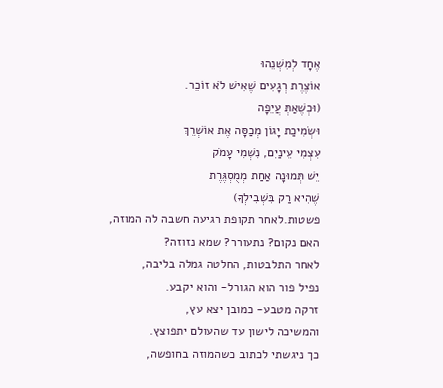אֶחָד לְמִשְׁנֵהוּ
אוֹצֶרֶת רְגָעִים שֶׁאִישׁ לֹא זוֹכֵר.
(וּכְשֶׁאַתְּ עֲיֵפָה
וּשְׂמִיכַת יָגוֹן מְכַסָּה אֶת אוֹשְׁרֵךְ
עִצְמִי עֵינַיִם, נִשְׁמִי עָמֹק
יֵשׁ תְּמוּנָה אַחַת מְמֻסְגֶּרֶת
שֶׁהִיא רַק בִּשְׁבִילְךָ)
פשטות.לאחר תקופת רגיעה חשבה לה המוזה,
האם נקום? נתעורר? שמא נזוזה?
לאחר התלבטות, החלטה גמלה בליבה,
נפיל פור הוא הגורל- והוא יקבע.
זרקה מטבע- כמובן יצא עץ,
והמשיכה לישון עד שהעולם יתפוצץ.
כך ניגשתי לכתוב כשהמוזה בחופשה,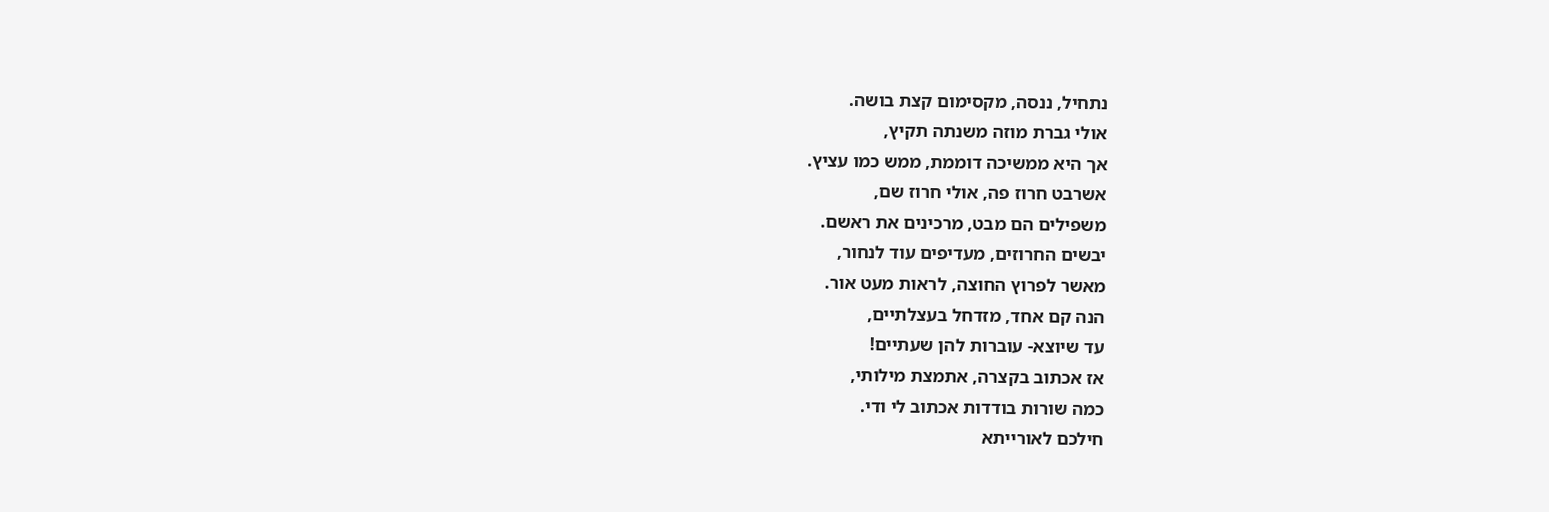נתחיל, ננסה, מקסימום קצת בושה.
אולי גברת מוזה משנתה תקיץ,
אך היא ממשיכה דוממת, ממש כמו עציץ.
אשרבט חרוז פה, אולי חרוז שם,
משפילים הם מבט, מרכינים את ראשם.
יבשים החרוזים, מעדיפים עוד לנחור,
מאשר לפרוץ החוצה, לראות מעט אור.
הנה קם אחד, מזדחל בעצלתיים,
עד שיוצא- עוברות להן שעתיים!
אז אכתוב בקצרה, אתמצת מילותי,
כמה שורות בודדות אכתוב לי ודי.
חילכם לאורייתא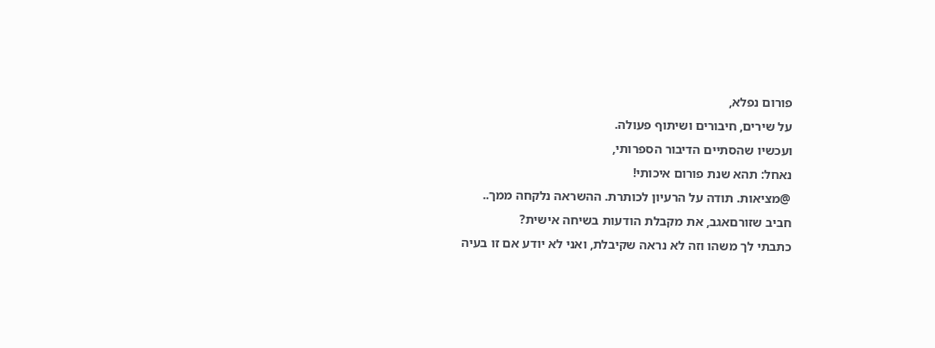פורום נפלא,
על שירים, חיבורים ושיתוף פעולה.
ועכשיו שהסתיים הדיבור הספרותי,
נאחל: תהא שנת פורום איכותי!
@מציאות. תודה על הרעיון לכותרת. ההשראה נלקחה ממך..
חביב שזורםאגב, את מקבלת הודעות בשיחה אישית?
כתבתי לך משהו וזה לא נראה שקיבלת, ואני לא יודע אם זו בעיה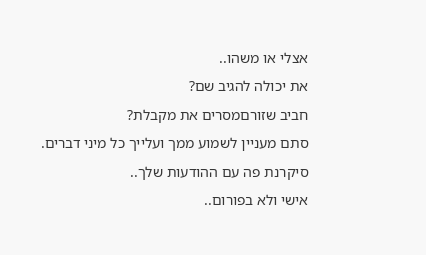אצלי או משהו..
את יכולה להגיב שם?
חביב שזורםמסרים את מקבלת?
סתם מעניין לשמוע ממך ועלייך כל מיני דברים.
סיקרנת פה עם ההודעות שלך..
אישי ולא בפורום..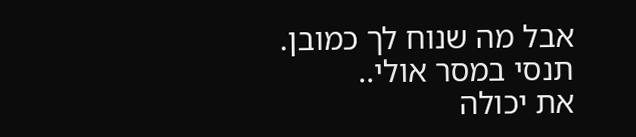אבל מה שנוח לך כמובן.
תנסי במסר אולי..
את יכולה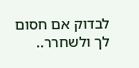לבדוק אם חסום לך ולשחרר..